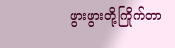ဖွားဖွားတို့ကြိုက်တာ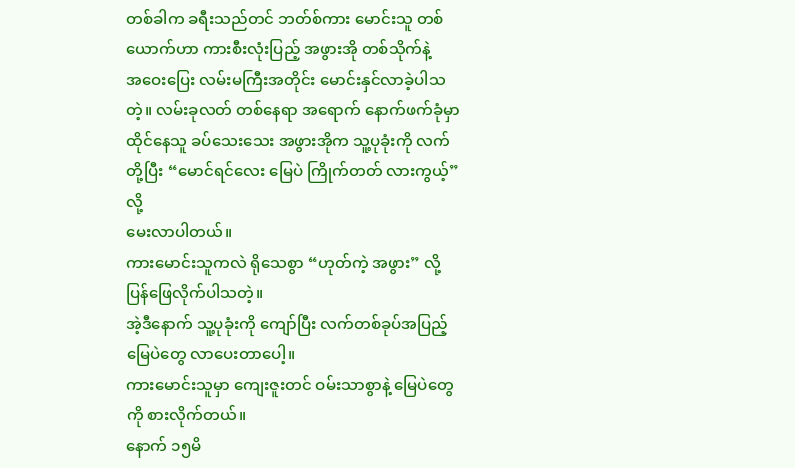တစ်ခါက ခရီးသည်တင် ဘတ်စ်ကား မောင်းသူ တစ်ယောက်ဟာ ကားစီးလုံးပြည့် အဖွားအို တစ်သိုက်နဲ့
အဝေးပြေး လမ်းမကြီးအတိုင်း မောင်းနှင်လာခဲ့ပါသတဲ့။ လမ်းခုလတ် တစ်နေရာ အရောက် နောက်ဖက်ခုံမှာ
ထိုင်နေသူ ခပ်သေးသေး အဖွားအိုက သူ့ပုခုံးကို လက်တို့ပြီး “မောင်ရင်လေး မြေပဲ ကြိုက်တတ် လားကွယ့်” လို့
မေးလာပါတယ်။
ကားမောင်းသူကလဲ ရိုသေစွာ “ဟုတ်ကဲ့ အဖွား” လို့ ပြန်ဖြေလိုက်ပါသတဲ့။
အဲ့ဒီနောက် သူ့ပုခုံးကို ကျော်ပြီး လက်တစ်ခုပ်အပြည့် မြေပဲတွေ လာပေးတာပေါ့။
ကားမောင်းသူမှာ ကျေးဇူးတင် ဝမ်းသာစွာနဲ့ မြေပဲတွေကို စားလိုက်တယ်။
နောက် ၁၅မိ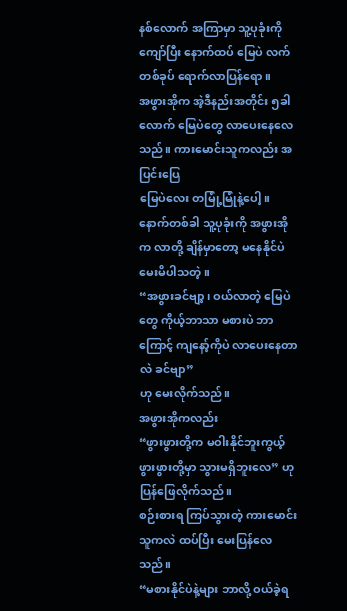နစ်လောက် အကြာမှာ သူ့ပုခုံးကို ကျော်ပြီး နောက်ထပ် မြေပဲ လက်တစ်ခုပ် ရောက်လာပြန်ရော။
အဖွားအိုက အဲ့ဒီနည်းအတိုင်း ၅ခါလောက် မြေပဲတွေ လာပေးနေလေသည်။ ကားမောင်းသူကလည်း အပြင်းပြေ
မြေပဲလေး တမြုံ့မြုံနဲ့ပေါ့။
နောက်တစ်ခါ သူ့ပုခုံးကို အဖွားအိုက လာတို့ ချိန်မှာတော့ မနေနိုင်ပဲ မေးမိပါသတဲ့။
“အဖွားခင်ဗျာ့၊ ဝယ်လာတဲ့ မြေပဲတွေ ကိုယ့်ဘာသာ မစားပဲ ဘာကြောင့် ကျနော့်ကိုပဲ လာပေးနေတာလဲ ခင်ဗျာ”
ဟု မေးလိုက်သည်။
အဖွားအိုကလည်း
“ဖွားဖွားတို့က မဝါးနိုင်ဘူးကွယ့် ဖွားဖွားတို့မှာ သွားမရှိဘူးလေ” ဟု ပြန်ဖြေလိုက်သည်။
စဉ်းစားရ ကြပ်သွားတဲ့ ကားမောင်းသူကလဲ ထပ်ပြီး မေးပြန်လေသည်။
“မစားနိုင်ပဲနဲ့များ ဘာလို့ ဝယ်ခဲ့ရ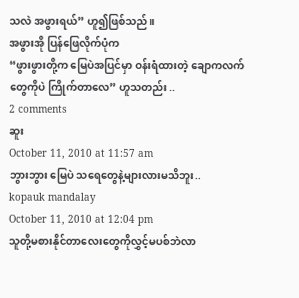သလဲ အဖွားရယ်” ဟူ၍ဖြစ်သည်။
အဖွားအို ပြန်ဖြေလိုက်ပုံက
“ဖွားဖွားတို့က မြေပဲအပြင်မှာ ဝန်းရံထားတဲ့ ချောကလက်တွေကိုပဲ ကြိုက်တာလေ” ဟူသတည်း ..
2 comments
ဆူး
October 11, 2010 at 11:57 am
ဘွားဘွား မြေပဲ သရေတွေနဲ့များလားမသိဘူး..
kopauk mandalay
October 11, 2010 at 12:04 pm
သူတို့မစားနိုင်တာလေးတွေကိုလွှင့်မပစ်ဘဲလာ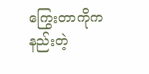ကြွေးတာကိုက နည်းတဲ့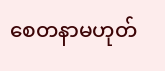စေတနာမဟုတ်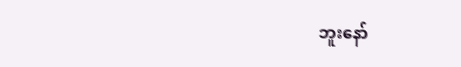ဘူးနော်